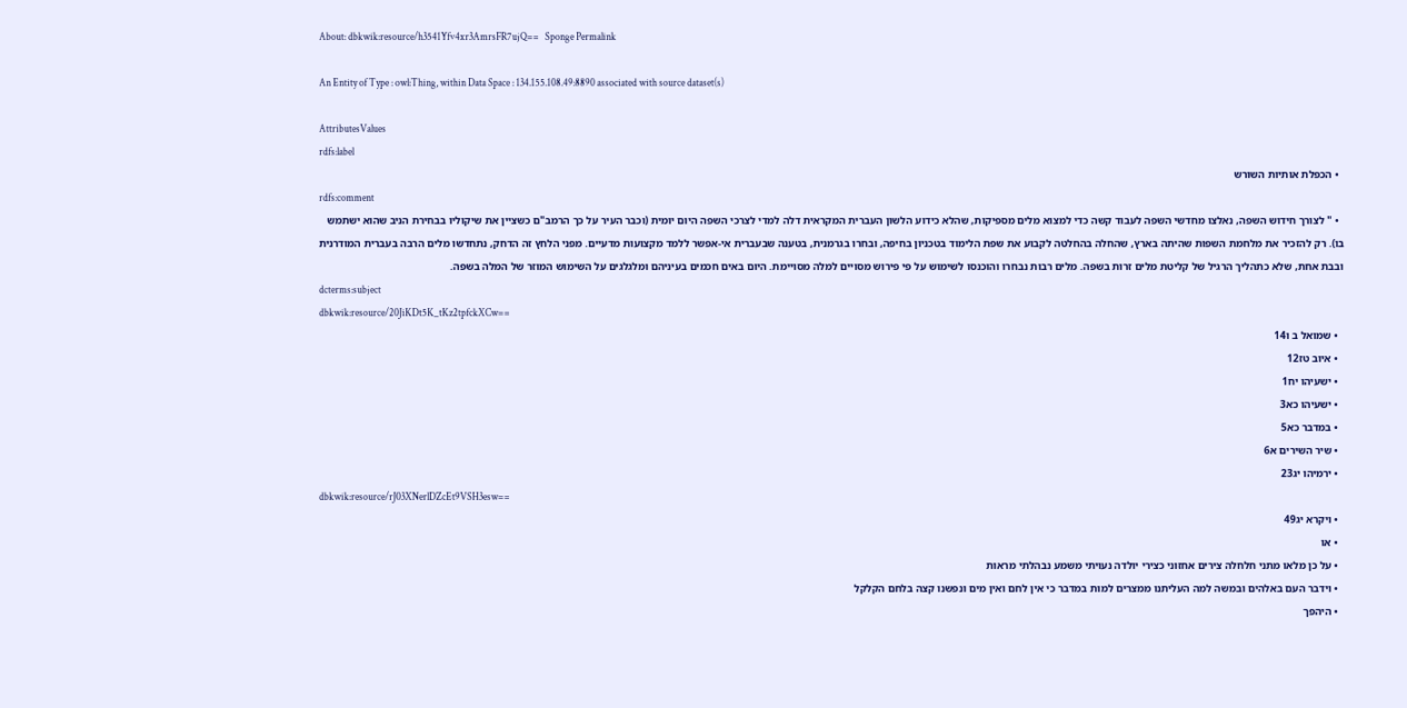About: dbkwik:resource/h3541Yfv4xr3AmrsFR7ujQ==   Sponge Permalink

An Entity of Type : owl:Thing, within Data Space : 134.155.108.49:8890 associated with source dataset(s)

AttributesValues
rdfs:label
  • הכפלת אותיות השורש
rdfs:comment
  • " לצורך חידוש השפה, נאלצו מחדשי השפה לעבוד קשה כדי למצוא מלים מספיקות, שהלא כידוע הלשון העברית המקראית דלה למדי לצרכי השפה היום יומית (וכבר העיר על כך הרמב"ם כשציין את שיקוליו בבחירת הניב שהוא ישתמש בו). רק להזכיר את מלחמת השפות שהיתה בארץ, שהחלה בהחלטה לקבוע את שפת הלימוד בטכניון בחיפה, ובחרו בגרמנית, בטענה שבעברית אי-אפשר ללמד מקצועות מדעיים. מפני הלחץ זה הדחק, נתחדשו מלים הרבה בעברית המודרנית ובבת אחת, שלא כתהליך הרגיל של קליטת מלים זרות בשפה. מלים רבות נבחרו והוכנסו לשימוש על פי פירוש מסויים למלה מסויימת. היום באים חכמים בעיניהם ומלגלגים על השימוש המוזר של המלה בשפה.
dcterms:subject
dbkwik:resource/20JiKDt5K_tKz2tpfckXCw==
  • שמואל ב ו14
  • איוב טז12
  • ישעיהו יח1
  • ישעיהו כא3
  • במדבר כא5
  • שיר השירים א6
  • ירמיהו יג23
dbkwik:resource/rJ03XNerlDZcEt9VSH3esw==
  • ויקרא יג49
  • או
  • על כן מלאו מתני חלחלה צירים אחזוני כצירי יולדה נעויתי משמע נבהלתי מראות
  • וידבר העם באלהים ובמשה למה העליתנו ממצרים למות במדבר כי אין לחם ואין מים ונפשנו קצה בלחם הקלקל
  • היהפך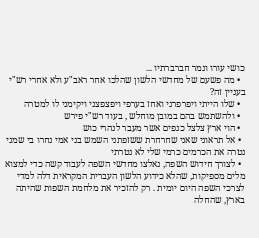כושי עורו ונמר חברברתיו ...
  • מה פשעם של מחדשי הלשון שהלכו אחר ראב"ע ולא אחרי רש"י בעניין זה?
  • שלו הייתי ויפרפרני ואחז בערפי ויפצפצני ויקימני לו למטרה
  • ולהשתמש בהם במובן מוחלש , בעוד רש"י פירש
  • הוי ארץ צלצל כנפים אשר מעבר לנהרי כוש
  • אל תראוני שאני שחרחרת ששזפתני השמש בני אמי נחרו בי שמני נטרה את הכרמים כרמי שלי לא נטרתי
  • לצורך חידוש השפה, נאלצו מחדשי השפה לעבוד קשה כדי למצוא מלים מספיקות, שהלא כידוע הלשון העברית המקראית דלה למדי לצרכי השפה היום יומית . רק להזכיר את מלחמת השפות שהיתה בארץ, שהחלה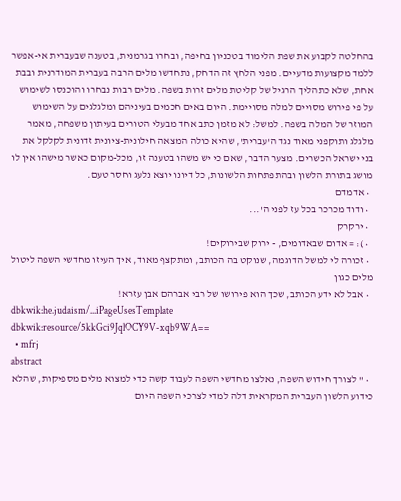בהחלטה לקבוע את שפת הלימוד בטכניון בחיפה, ובחרו בגרמנית, בטענה שבעברית אי-אפשר ללמד מקצועות מדעיים. מפני הלחץ זה הדחק, נתחדשו מלים הרבה בעברית המודרנית ובבת אחת, שלא כתהליך הרגיל של קליטת מלים זרות בשפה. מלים רבות נבחרו והוכנסו לשימוש על פי פירוש מסויים למלה מסויימת. היום באים חכמים בעיניהם ומלגלגים על השימוש המוזר של המלה בשפה. למשל: לא מזמן כתב אחד מבעלי הטורים בעיתון משפחה, מאמר מלגלג ותוקפני מאוד נגד ה'עברית', שהיא כולה המצאה חילונית-ציונית זדונית לקלקל את בני ישראל הכשרים. מצער הדבר, שאם כי יש משהו בטענה זו, מכל-מקום כאשר מישהו אין לו מושג בתורת הלשון ובהתפתחות הלשונות, כל דיונו יוצא נלעג וחסר טעם.
  • אדמדם
  • ודוד מכרכר בכל עז לפני ה'...
  • ירקרק
  • ): = אדום שבאדומים, - ירוק שבירוקים!
  • זכורה לי למשל הדוגמה, שנוקט בה הכותב, ומתקצף מאוד, איך העיזו מחדשי השפה ליטול מלים כגון
  • אבל לא ידע הכותב, שכך הוא פירושו של רבי אברהם אבן עזרא!
dbkwik:he.judaism/...iPageUsesTemplate
dbkwik:resource/5kkGci9JqlOCY9V-xqb9WA==
  • mfrj
abstract
  • " לצורך חידוש השפה, נאלצו מחדשי השפה לעבוד קשה כדי למצוא מלים מספיקות, שהלא כידוע הלשון העברית המקראית דלה למדי לצרכי השפה היום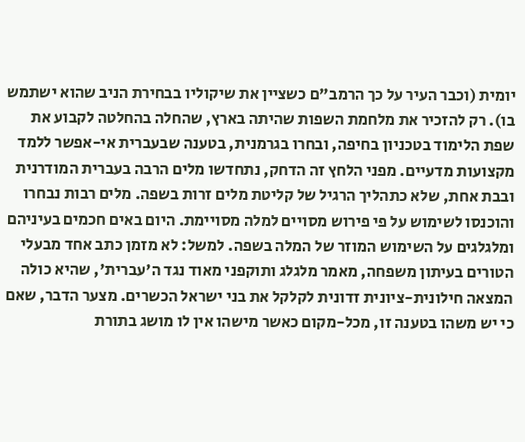יומית (וכבר העיר על כך הרמב"ם כשציין את שיקוליו בבחירת הניב שהוא ישתמש בו). רק להזכיר את מלחמת השפות שהיתה בארץ, שהחלה בהחלטה לקבוע את שפת הלימוד בטכניון בחיפה, ובחרו בגרמנית, בטענה שבעברית אי-אפשר ללמד מקצועות מדעיים. מפני הלחץ זה הדחק, נתחדשו מלים הרבה בעברית המודרנית ובבת אחת, שלא כתהליך הרגיל של קליטת מלים זרות בשפה. מלים רבות נבחרו והוכנסו לשימוש על פי פירוש מסויים למלה מסויימת. היום באים חכמים בעיניהם ומלגלגים על השימוש המוזר של המלה בשפה. למשל: לא מזמן כתב אחד מבעלי הטורים בעיתון משפחה, מאמר מלגלג ותוקפני מאוד נגד ה'עברית', שהיא כולה המצאה חילונית-ציונית זדונית לקלקל את בני ישראל הכשרים. מצער הדבר, שאם כי יש משהו בטענה זו, מכל-מקום כאשר מישהו אין לו מושג בתורת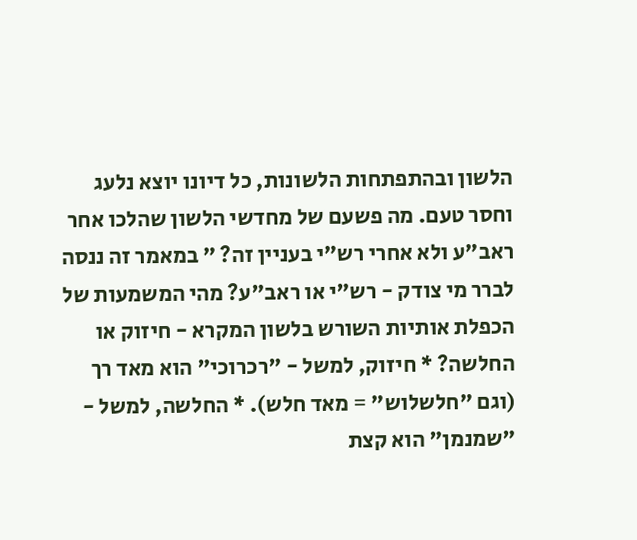הלשון ובהתפתחות הלשונות, כל דיונו יוצא נלעג וחסר טעם. מה פשעם של מחדשי הלשון שהלכו אחר ראב"ע ולא אחרי רש"י בעניין זה? " במאמר זה ננסה לברר מי צודק - רש"י או ראב"ע? מהי המשמעות של הכפלת אותיות השורש בלשון המקרא - חיזוק או החלשה? * חיזוק, למשל - "רכרוכי" הוא מאד רך (וגם "חלשלוש" = מאד חלש). * החלשה, למשל - "שמנמן" הוא קצת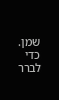שמן. כדי לברר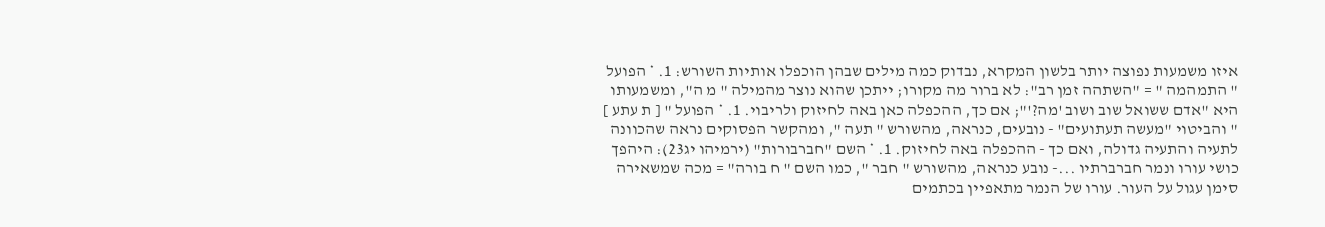איזו משמעות נפוצה יותר בלשון המקרא, נבדוק כמה מילים שבהן הוכפלו אותיות השורש: 1. * הפועל " התמהמה " = "השתהה זמן רב": לא ברור מה מקורו; ייתכן שהוא נוצר מהמילה " מ ה", ומשמעותו היא "אדם ששואל שוב ושוב 'מה?'"; אם כך, ההכפלה כאן באה לחיזוק ולריבוי. 1. * הפועל " [ ת עתע ] " והביטוי "מעשה תעתועים" - נובעים, כנראה, מהשורש " תעה ", ומהקשר הפסוקים נראה שהכוונה לתעיה והתעיה גדולה, ואם כך - ההכפלה באה לחיזוק. 1. * השם "חברבורות" (ירמיהו יג23): היהפך כושי עורו ונמר חברברתיו ...- נובע כנראה, מהשורש " חבר ", כמו השם " ח בורה" = מכה שמשאירה סימן עגול על העור. עורו של הנמר מתאפיין בכתמים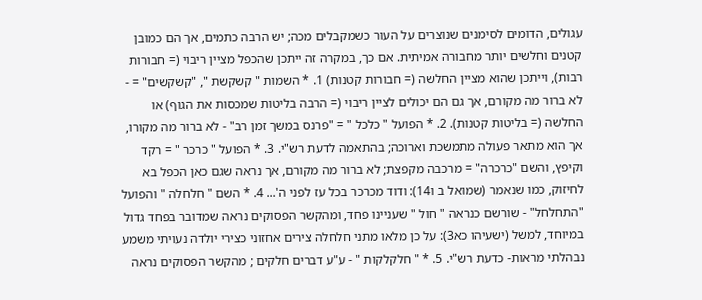עגולים, הדומים לסימנים שנוצרים על העור כשמקבלים מכה; יש הרבה כתמים, אך הם כמובן קטנים וחלשים יותר מחבורה אמיתית. אם כך, במקרה זה ייתכן שהכפל מציין ריבוי (= חבורות רבות), וייתכן שהוא מציין החלשה (= חבורות קטנות) 1. * השמות " קשקשת ", "קשקשים" = - לא ברור מה מקורם, אך גם הם יכולים לציין ריבוי (= הרבה בליטות שמכסות את הגוף) או החלשה (= בליטות קטנות). 2. * הפועל " כלכל " = "פרנס במשך זמן רב" - לא ברור מה מקורו, אך הוא מתאר פעולה מתמשכת וארוכה; בהתאמה לדעת רש"י. 3. * הפועל " כרכר " = רקד וקיפץ, והשם "כרכרה" = מרכבה מקפצת; לא ברור מה מקורם, אך נראה שגם כאן הכפל בא לחיזוק, כמו שנאמר (שמואל ב ו14): ודוד מכרכר בכל עז לפני ה'... 4. * השם " חלחלה " והפועל "התחלחל" - שורשם כנראה " חול " שעניינו פחד, ומהקשר הפסוקים נראה שמדובר בפחד גדול במיוחד, למשל (ישעיהו כא3): על כן מלאו מתני חלחלה צירים אחזוני כצירי יולדה נעויתי משמע נבהלתי מראות- כדעת רש"י. 5. * " חלקלקות " - ע"ע דברים חלקים ; מהקשר הפסוקים נראה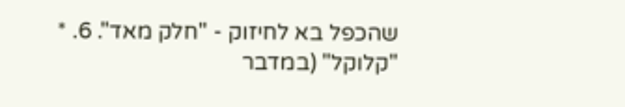שהכפל בא לחיזוק - "חלק מאד". 6. * "קלוקל" (במדבר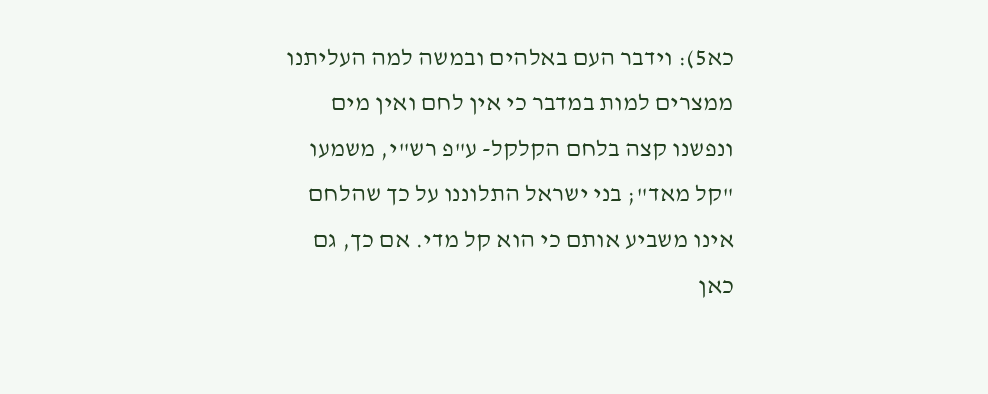כא5): וידבר העם באלהים ובמשה למה העליתנו ממצרים למות במדבר כי אין לחם ואין מים ונפשנו קצה בלחם הקלקל- ע"פ רש"י, משמעו "קל מאד"; בני ישראל התלוננו על כך שהלחם אינו משביע אותם כי הוא קל מדי. אם כך, גם כאן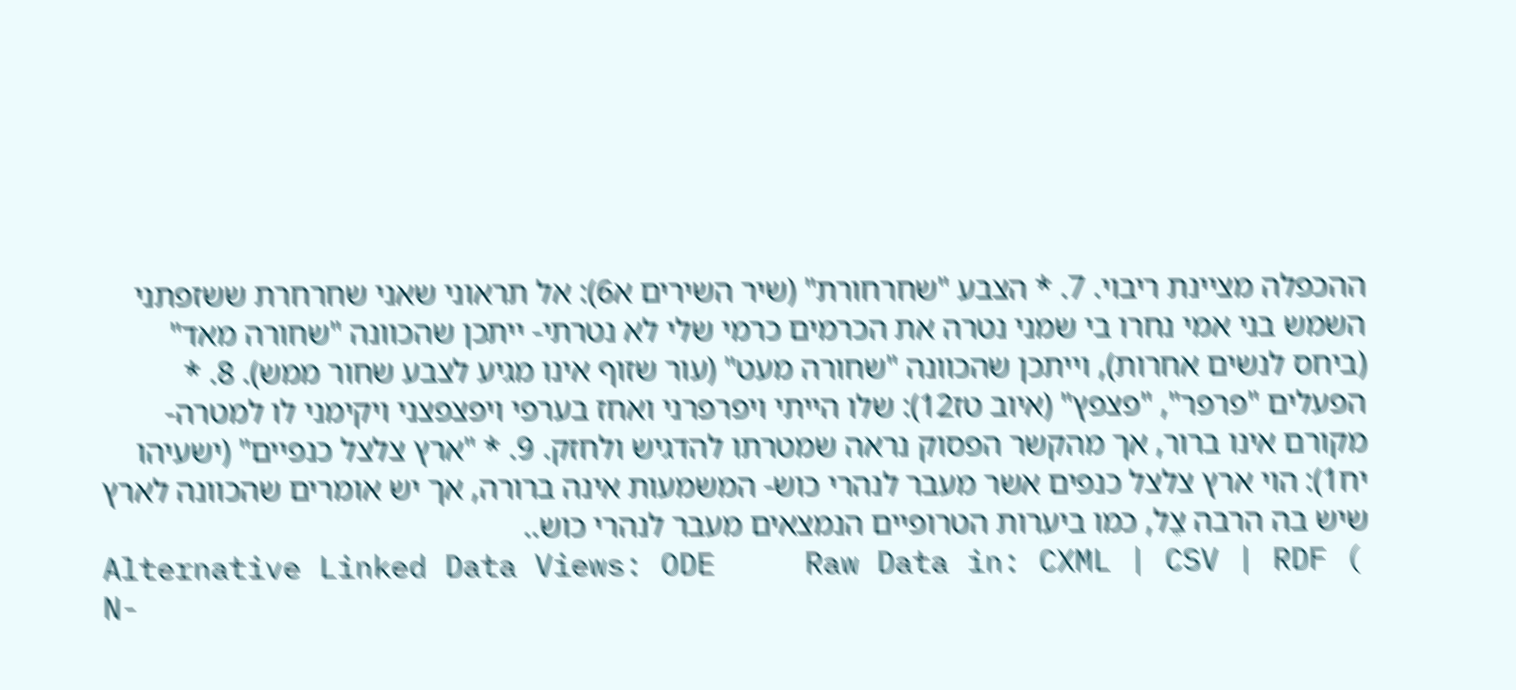ההכפלה מציינת ריבוי. 7. * הצבע "שחרחורת" (שיר השירים א6): אל תראוני שאני שחרחרת ששזפתני השמש בני אמי נחרו בי שמני נטרה את הכרמים כרמי שלי לא נטרתי- ייתכן שהכוונה "שחורה מאד" (ביחס לנשים אחרות), וייתכן שהכוונה "שחורה מעט" (עור שזוף אינו מגיע לצבע שחור ממש). 8. * הפעלים "פרפר", "פצפץ" (איוב טז12): שלו הייתי ויפרפרני ואחז בערפי ויפצפצני ויקימני לו למטרה- מקורם אינו ברור, אך מהקשר הפסוק נראה שמטרתו להדגיש ולחזק. 9. * "ארץ צלצל כנפיים" (ישעיהו יח1): הוי ארץ צלצל כנפים אשר מעבר לנהרי כוש- המשמעות אינה ברורה, אך יש אומרים שהכוונה לארץ שיש בה הרבה צֵל, כמו ביערות הטרופיים הנמצאים מעבר לנהרי כוש..
Alternative Linked Data Views: ODE     Raw Data in: CXML | CSV | RDF ( N-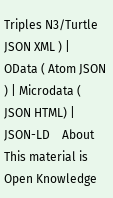Triples N3/Turtle JSON XML ) | OData ( Atom JSON ) | Microdata ( JSON HTML) | JSON-LD    About
This material is Open Knowledge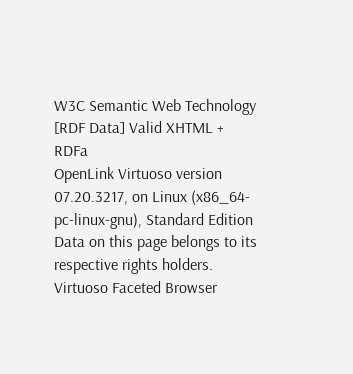W3C Semantic Web Technology [RDF Data] Valid XHTML + RDFa
OpenLink Virtuoso version 07.20.3217, on Linux (x86_64-pc-linux-gnu), Standard Edition
Data on this page belongs to its respective rights holders.
Virtuoso Faceted Browser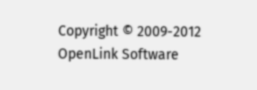Copyright © 2009-2012 OpenLink Software